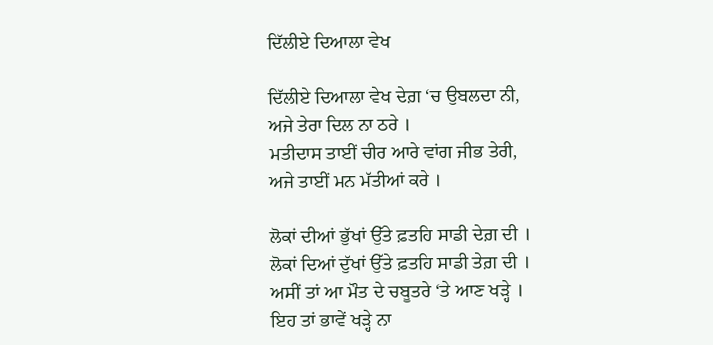ਦਿੱਲੀਏ ਦਿਆਲਾ ਵੇਖ

ਦਿੱਲੀਏ ਦਿਆਲਾ ਵੇਖ ਦੇਗ਼ ‘ਚ ਉਬਲਦਾ ਨੀ,
ਅਜੇ ਤੇਰਾ ਦਿਲ ਨਾ ਠਰੇ ।
ਮਤੀਦਾਸ ਤਾਈਂ ਚੀਰ ਆਰੇ ਵਾਂਗ ਜੀਭ ਤੇਰੀ,
ਅਜੇ ਤਾਈਂ ਮਨ ਮੱਤੀਆਂ ਕਰੇ ।

ਲੋਕਾਂ ਦੀਆਂ ਭੁੱਖਾਂ ਉੱਤੇ ਫ਼ਤਹਿ ਸਾਡੀ ਦੇਗ਼ ਦੀ ।
ਲੋਕਾਂ ਦਿਆਂ ਦੁੱਖਾਂ ਉੱਤੇ ਫ਼ਤਹਿ ਸਾਡੀ ਤੇਗ਼ ਦੀ ।
ਅਸੀਂ ਤਾਂ ਆ ਮੌਤ ਦੇ ਚਬੂਤਰੇ ‘ਤੇ ਆਣ ਖੜ੍ਹੇ ।
ਇਹ ਤਾਂ ਭਾਵੇਂ ਖੜ੍ਹੇ ਨਾ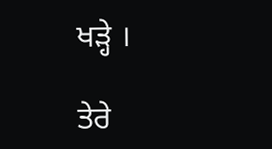ਖੜ੍ਹੇ ।

ਤੇਰੇ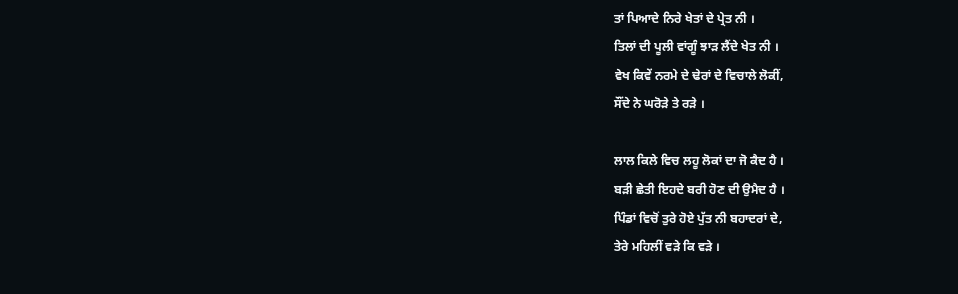ਤਾਂ ਪਿਆਦੇ ਨਿਰੇ ਖੇਤਾਂ ਦੇ ਪ੍ਰੇਤ ਨੀ ।
ਤਿਲਾਂ ਦੀ ਪੂਲੀ ਵਾਂਗੂੰ ਝਾੜ ਲੈਂਦੇ ਖੇਤ ਨੀ ।
ਵੇਖ ਕਿਵੇਂ ਨਰਮੇ ਦੇ ਢੇਰਾਂ ਦੇ ਵਿਚਾਲੇ ਲੋਕੀਂ,
ਸੌਂਦੇ ਨੇ ਘਰੋੜੇ ਤੇ ਰੜੇ ।

ਲਾਲ ਕਿਲੇ ਵਿਚ ਲਹੂ ਲੋਕਾਂ ਦਾ ਜੋ ਕੈਦ ਹੈ ।
ਬੜੀ ਛੇਤੀ ਇਹਦੇ ਬਰੀ ਹੋਣ ਦੀ ਉਮੈਦ ਹੈ ।
ਪਿੰਡਾਂ ਵਿਚੋਂ ਤੁਰੇ ਹੋਏ ਪੁੱਤ ਨੀ ਬਹਾਦਰਾਂ ਦੇ,
ਤੇਰੇ ਮਹਿਲੀਂ ਵੜੇ ਕਿ ਵੜੇ ।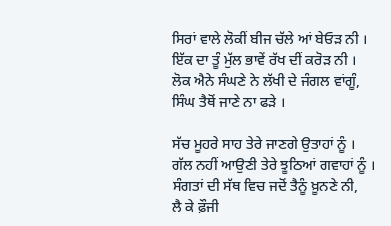ਸਿਰਾਂ ਵਾਲੇ ਲੋਕੀਂ ਬੀਜ ਚੱਲੇ ਆਂ ਬੇਓੜ ਨੀ ।
ਇੱਕ ਦਾ ਤੂੰ ਮੁੱਲ ਭਾਵੇਂ ਰੱਖ ਦੀਂ ਕਰੋੜ ਨੀ ।
ਲੋਕ ਐਨੇ ਸੰਘਣੇ ਨੇ ਲੱਖੀ ਦੇ ਜੰਗਲ ਵਾਂਗੂੰ,
ਸਿੰਘ ਤੈਥੋਂ ਜਾਣੇ ਨਾ ਫੜੇ ।

ਸੱਚ ਮੂਹਰੇ ਸਾਹ ਤੇਰੇ ਜਾਣਗੇ ਉਤਾਹਾਂ ਨੂੰ ।
ਗੱਲ ਨਹੀਂ ਆਉਣੀ ਤੇਰੇ ਝੂਠਿਆਂ ਗਵਾਹਾਂ ਨੂੰ ।
ਸੰਗਤਾਂ ਦੀ ਸੱਥ ਵਿਚ ਜਦੋਂ ਤੈਨੂੰ ਖ਼ੂਨਣੇ ਨੀ,
ਲੈ ਕੇ ਫ਼ੌਜੀ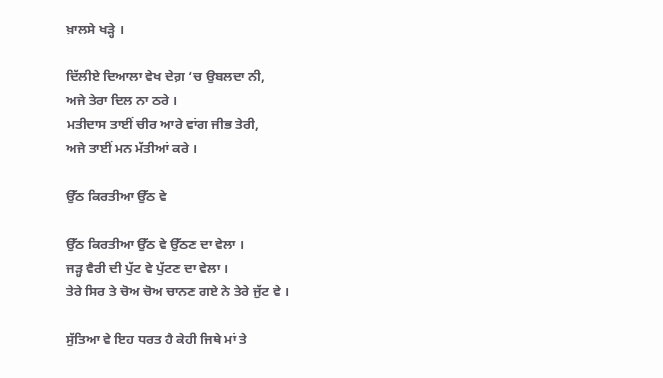ਖ਼ਾਲਸੇ ਖੜ੍ਹੇ ।

ਦਿੱਲੀਏ ਦਿਆਲਾ ਵੇਖ ਦੇਗ਼ ‘ਚ ਉਬਲਦਾ ਨੀ,
ਅਜੇ ਤੇਰਾ ਦਿਲ ਨਾ ਠਰੇ ।
ਮਤੀਦਾਸ ਤਾਈਂ ਚੀਰ ਆਰੇ ਵਾਂਗ ਜੀਭ ਤੇਰੀ,
ਅਜੇ ਤਾਈਂ ਮਨ ਮੱਤੀਆਂ ਕਰੇ ।

ਉੱਠ ਕਿਰਤੀਆ ਉੱਠ ਵੇ

ਉੱਠ ਕਿਰਤੀਆ ਉੱਠ ਵੇ ਉੱਠਣ ਦਾ ਵੇਲਾ ।
ਜੜ੍ਹ ਵੈਰੀ ਦੀ ਪੁੱਟ ਵੇ ਪੁੱਟਣ ਦਾ ਵੇਲਾ ।
ਤੇਰੇ ਸਿਰ ਤੇ ਚੋਅ ਚੋਅ ਚਾਨਣ ਗਏ ਨੇ ਤੇਰੇ ਜੁੱਟ ਵੇ ।

ਸੁੱਤਿਆ ਵੇ ਇਹ ਧਰਤ ਹੈ ਕੇਹੀ ਜਿਥੇ ਮਾਂ ਤੇ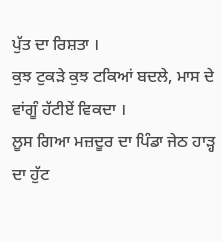ਪੁੱਤ ਦਾ ਰਿਸ਼ਤਾ ।
ਕੁਝ ਟੁਕੜੇ ਕੁਝ ਟਕਿਆਂ ਬਦਲੇ, ਮਾਸ ਦੇ ਵਾਂਗੂੰ ਹੱਟੀਏਂ ਵਿਕਦਾ ।
ਲੂਸ ਗਿਆ ਮਜ਼ਦੂਰ ਦਾ ਪਿੰਡਾ ਜੇਠ ਹਾੜ੍ਹ ਦਾ ਹੁੱਟ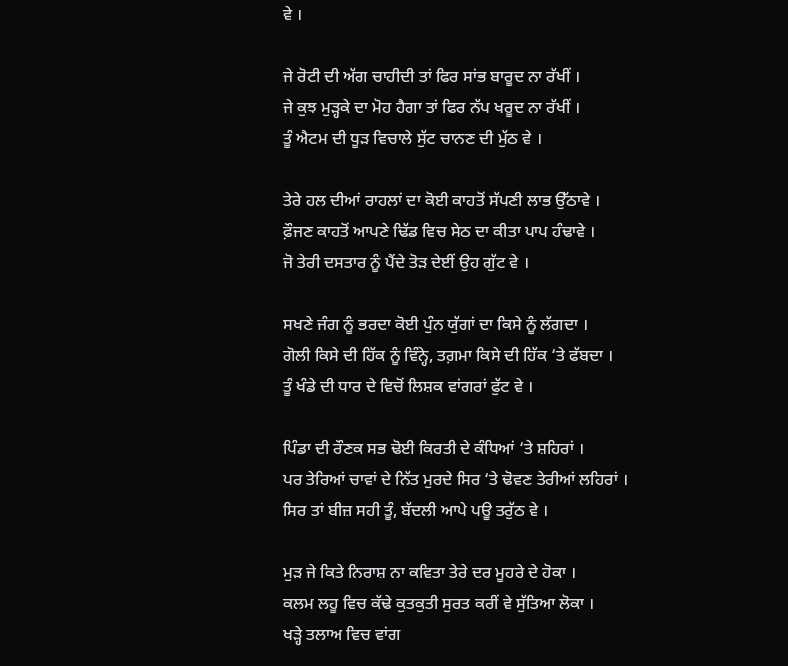ਵੇ ।

ਜੇ ਰੋਟੀ ਦੀ ਅੱਗ ਚਾਹੀਦੀ ਤਾਂ ਫਿਰ ਸਾਂਭ ਬਾਰੂਦ ਨਾ ਰੱਖੀਂ ।
ਜੇ ਕੁਝ ਮੁੜ੍ਹਕੇ ਦਾ ਮੋਹ ਹੈਗਾ ਤਾਂ ਫਿਰ ਨੱਪ ਖਰੂਦ ਨਾ ਰੱਖੀਂ ।
ਤੂੰ ਐਟਮ ਦੀ ਧੂੜ ਵਿਚਾਲੇ ਸੁੱਟ ਚਾਨਣ ਦੀ ਮੁੱਠ ਵੇ ।

ਤੇਰੇ ਹਲ ਦੀਆਂ ਰਾਹਲਾਂ ਦਾ ਕੋਈ ਕਾਹਤੋਂ ਸੱਪਣੀ ਲਾਭ ਉੱਠਾਵੇ ।
ਫ਼ੌਜਣ ਕਾਹਤੋਂ ਆਪਣੇ ਢਿੱਡ ਵਿਚ ਸੇਠ ਦਾ ਕੀਤਾ ਪਾਪ ਹੰਢਾਵੇ ।
ਜੋ ਤੇਰੀ ਦਸਤਾਰ ਨੂੰ ਪੈਂਦੇ ਤੋੜ ਦੇਈਂ ਉਹ ਗੁੱਟ ਵੇ ।

ਸਖਣੇ ਜੰਗ ਨੂੰ ਭਰਦਾ ਕੋਈ ਪੁੰਨ ਯੁੱਗਾਂ ਦਾ ਕਿਸੇ ਨੂੰ ਲੱਗਦਾ ।
ਗੋਲੀ ਕਿਸੇ ਦੀ ਹਿੱਕ ਨੂੰ ਵਿੰਨ੍ਹੇ, ਤਗ਼ਮਾ ਕਿਸੇ ਦੀ ਹਿੱਕ ‘ਤੇ ਫੱਬਦਾ ।
ਤੂੰ ਖੰਡੇ ਦੀ ਧਾਰ ਦੇ ਵਿਚੋਂ ਲਿਸ਼ਕ ਵਾਂਗਰਾਂ ਫੁੱਟ ਵੇ ।

ਪਿੰਡਾ ਦੀ ਰੌਣਕ ਸਭ ਢੋਈ ਕਿਰਤੀ ਦੇ ਕੰਧਿਆਂ ‘ਤੇ ਸ਼ਹਿਰਾਂ ।
ਪਰ ਤੇਰਿਆਂ ਚਾਵਾਂ ਦੇ ਨਿੱਤ ਮੁਰਦੇ ਸਿਰ ‘ਤੇ ਢੋਵਣ ਤੇਰੀਆਂ ਲਹਿਰਾਂ ।
ਸਿਰ ਤਾਂ ਬੀਜ਼ ਸਹੀ ਤੂੰ, ਬੱਦਲੀ ਆਪੇ ਪਊ ਤਰੁੱਠ ਵੇ ।

ਮੁੜ ਜੇ ਕਿਤੇ ਨਿਰਾਸ਼ ਨਾ ਕਵਿਤਾ ਤੇਰੇ ਦਰ ਮੂਹਰੇ ਦੇ ਹੋਕਾ ।
ਕਲਮ ਲਹੂ ਵਿਚ ਕੱਢੇ ਕੁਤਕੁਤੀ ਸੁਰਤ ਕਰੀਂ ਵੇ ਸੁੱਤਿਆ ਲੋਕਾ ।
ਖੜ੍ਹੇ ਤਲਾਅ ਵਿਚ ਵਾਂਗ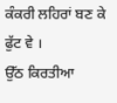ਕੰਕਰੀ ਲਹਿਰਾਂ ਬਣ ਕੇ ਫੁੱਟ ਵੇ ।
ਉੱਠ ਕਿਰਤੀਆ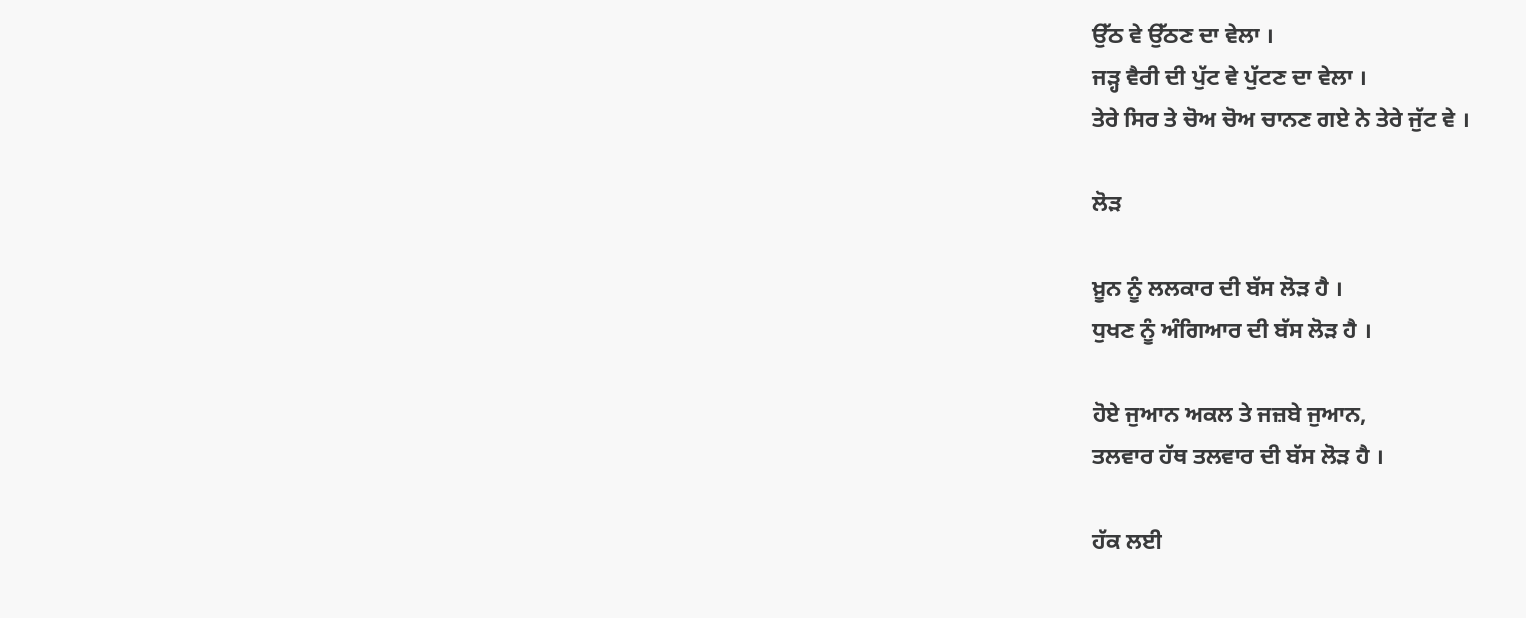ਉੱਠ ਵੇ ਉੱਠਣ ਦਾ ਵੇਲਾ ।
ਜੜ੍ਹ ਵੈਰੀ ਦੀ ਪੁੱਟ ਵੇ ਪੁੱਟਣ ਦਾ ਵੇਲਾ ।
ਤੇਰੇ ਸਿਰ ਤੇ ਚੋਅ ਚੋਅ ਚਾਨਣ ਗਏ ਨੇ ਤੇਰੇ ਜੁੱਟ ਵੇ ।

ਲੋੜ

ਖ਼ੂਨ ਨੂੰ ਲਲਕਾਰ ਦੀ ਬੱਸ ਲੋੜ ਹੈ ।
ਧੁਖਣ ਨੂੰ ਅੰਗਿਆਰ ਦੀ ਬੱਸ ਲੋੜ ਹੈ ।

ਹੋਏ ਜੁਆਨ ਅਕਲ ਤੇ ਜਜ਼ਬੇ ਜੁਆਨ,
ਤਲਵਾਰ ਹੱਥ ਤਲਵਾਰ ਦੀ ਬੱਸ ਲੋੜ ਹੈ ।

ਹੱਕ ਲਈ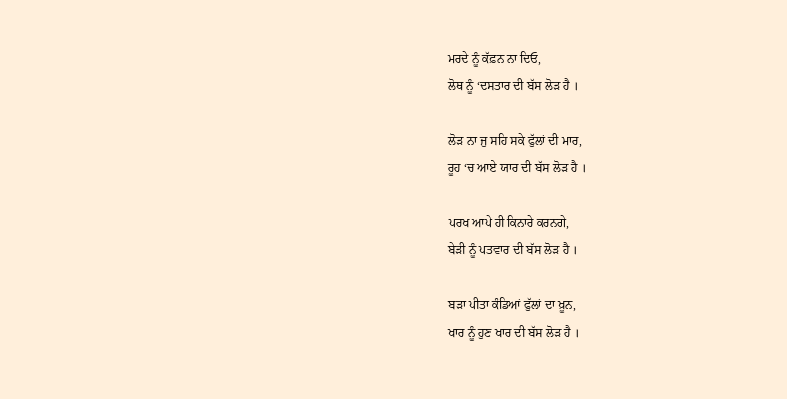ਮਰਦੇ ਨੂੰ ਕੱਫ਼ਨ ਨਾ ਦਿਓ,
ਲੋਥ ਨੂੰ ‘ਦਸਤਾਰ ਦੀ ਬੱਸ ਲੋੜ ਹੈ ।

ਲੋੜ ਨਾ ਜੁ ਸਹਿ ਸਕੇ ਫੁੱਲਾਂ ਦੀ ਮਾਰ,
ਰੂਹ ‘ਚ ਆਏ ਯਾਰ ਦੀ ਬੱਸ ਲੋੜ ਹੈ ।

ਪਰਖ ਆਪੇ ਹੀ ਕਿਨਾਰੇ ਕਰਨਗੇ,
ਬੇੜੀ ਨੂੰ ਪਤਵਾਰ ਦੀ ਬੱਸ ਲੋੜ ਹੈ ।

ਬੜਾ ਪੀਤਾ ਕੰਡਿਆਂ ਫੁੱਲਾਂ ਦਾ ਖ਼ੂਨ,
ਖਾਰ ਨੂੰ ਹੁਣ ਖਾਰ ਦੀ ਬੱਸ ਲੋੜ ਹੈ ।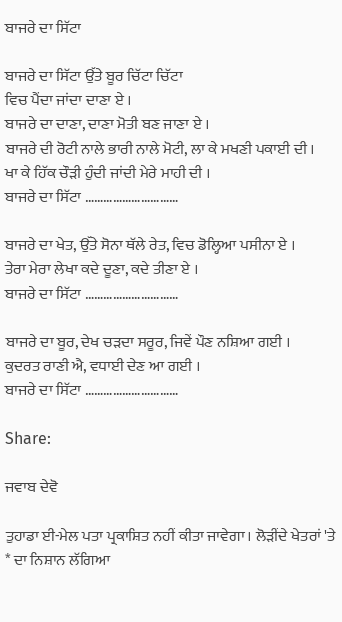ਬਾਜਰੇ ਦਾ ਸਿੱਟਾ

ਬਾਜਰੇ ਦਾ ਸਿੱਟਾ ਉੱਤੇ ਬੂਰ ਚਿੱਟਾ ਚਿੱਟਾ
ਵਿਚ ਪੈਂਦਾ ਜਾਂਦਾ ਦਾਣਾ ਏ ।
ਬਾਜਰੇ ਦਾ ਦਾਣਾ, ਦਾਣਾ ਮੋਤੀ ਬਣ ਜਾਣਾ ਏ ।
ਬਾਜਰੇ ਦੀ ਰੋਟੀ ਨਾਲੇ ਭਾਰੀ ਨਾਲੇ ਮੋਟੀ, ਲਾ ਕੇ ਮਖਣੀ ਪਕਾਈ ਦੀ ।
ਖਾ ਕੇ ਹਿੱਕ ਚੌੜੀ ਹੁੰਦੀ ਜਾਂਦੀ ਮੇਰੇ ਮਾਹੀ ਦੀ ।
ਬਾਜਰੇ ਦਾ ਸਿੱਟਾ …………………………

ਬਾਜਰੇ ਦਾ ਖੇਤ, ਉੱਤੇ ਸੋਨਾ ਥੱਲੇ ਰੇਤ, ਵਿਚ ਡੋਲ੍ਹਿਆ ਪਸੀਨਾ ਏ ।
ਤੇਰਾ ਮੇਰਾ ਲੇਖਾ ਕਦੇ ਦੂਣਾ, ਕਦੇ ਤੀਣਾ ਏ ।
ਬਾਜਰੇ ਦਾ ਸਿੱਟਾ …………………………

ਬਾਜਰੇ ਦਾ ਬੂਰ, ਦੇਖ ਚੜਦਾ ਸਰੂਰ, ਜਿਵੇਂ ਪੌਣ ਨਸ਼ਿਆ ਗਈ ।
ਕੁਦਰਤ ਰਾਣੀ ਐ, ਵਧਾਈ ਦੇਣ ਆ ਗਈ ।
ਬਾਜਰੇ ਦਾ ਸਿੱਟਾ …………………………

Share:

ਜਵਾਬ ਦੇਵੋ

ਤੁਹਾਡਾ ਈ-ਮੇਲ ਪਤਾ ਪ੍ਰਕਾਸ਼ਿਤ ਨਹੀਂ ਕੀਤਾ ਜਾਵੇਗਾ। ਲੋੜੀਂਦੇ ਖੇਤਰਾਂ 'ਤੇ * ਦਾ ਨਿਸ਼ਾਨ ਲੱਗਿਆ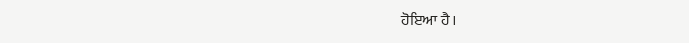ਹੋਇਆ ਹੈ।